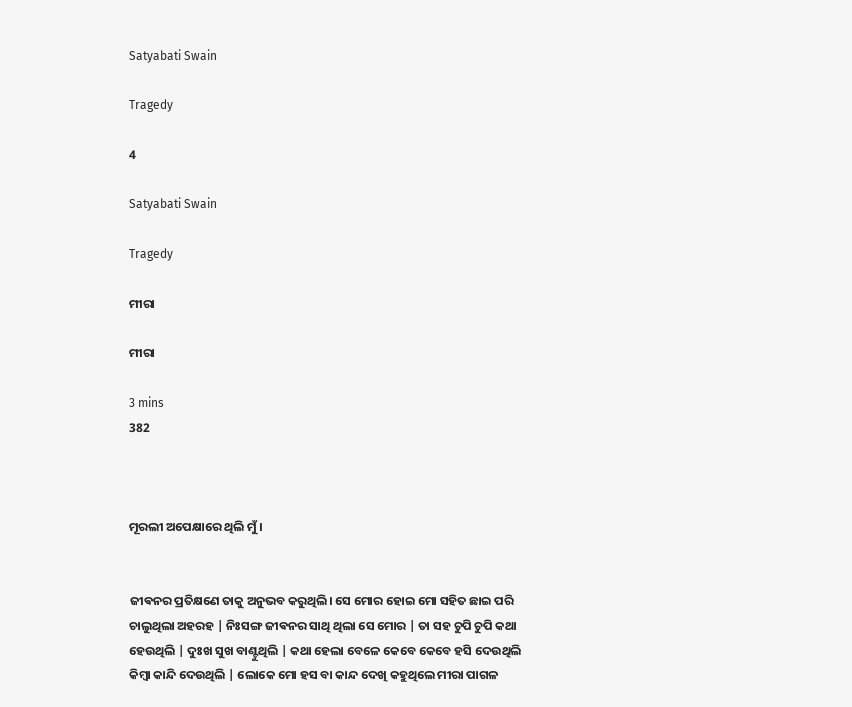Satyabati Swain

Tragedy

4

Satyabati Swain

Tragedy

ମୀରା

ମୀରା

3 mins
382



ମୂରଲୀ ଅପେକ୍ଷାରେ ଥିଲି ମୁଁ।


ଜୀଵନର ପ୍ରତିକ୍ଷଣେ ତାକୁ ଅନୁଭବ କରୁଥିଲି। ସେ ମୋର ହୋଇ ମୋ ସହିତ ଛାଇ ପରି ଚାଲୁଥିଲା ଅହରହ | ନିଃସଙ୍ଗ ଜୀଵନର ସାଥି ଥିଲା ସେ ମୋର | ତା ସହ ଚୁପି ଚୁପି କଥା ହେଉଥିଲି | ଦୁଃଖ ସୁଖ ବାଣ୍ଟୁଥିଲି | କଥା ହେଲା ବେଳେ କେବେ କେବେ ହସି ଦେଉଥିଲି କିମ୍ବା କାନ୍ଦି ଦେଉଥିଲି | ଲୋକେ ମୋ ହସ ବା କାନ୍ଦ ଦେଖି କହୁଥିଲେ ମୀରା ପାଗଳ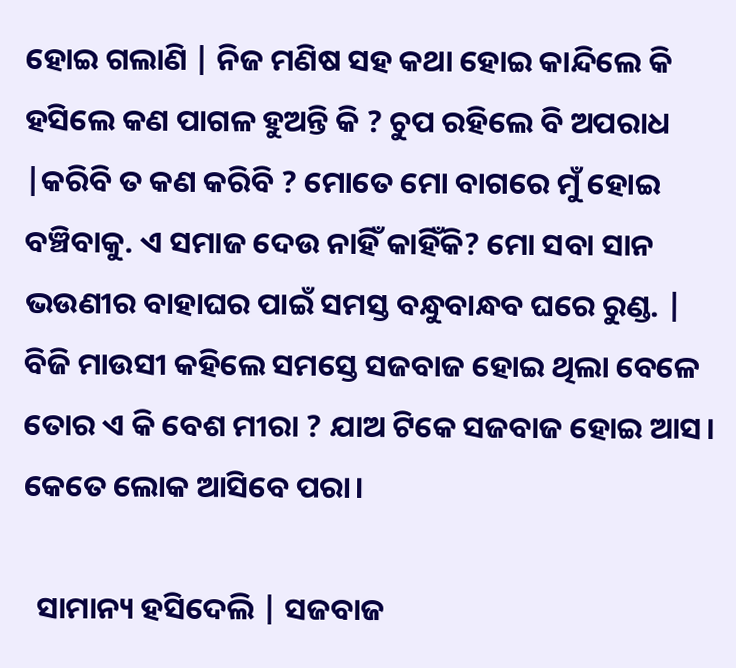ହୋଇ ଗଲାଣି | ନିଜ ମଣିଷ ସହ କଥା ହୋଇ କାନ୍ଦିଲେ କି ହସିଲେ କଣ ପାଗଳ ହୁଅନ୍ତି କି ? ଚୁପ ରହିଲେ ବି ଅପରାଧ |କରିବି ତ କଣ କରିବି ? ମୋତେ ମୋ ବାଗରେ ମୁଁ ହୋଇ ବଞ୍ଚିବାକୁ. ଏ ସମାଜ ଦେଉ ନାହିଁ କାହିଁକି? ମୋ ସବା ସାନ ଭଉଣୀର ବାହାଘର ପାଇଁ ସମସ୍ତ ବନ୍ଧୁବାନ୍ଧବ ଘରେ ରୁଣ୍ଡ. | ବିଜି ମାଉସୀ କହିଲେ ସମସ୍ତେ ସଜବାଜ ହୋଇ ଥିଲା ବେଳେ ତୋର ଏ କି ବେଶ ମୀରା ? ଯାଅ ଟିକେ ସଜବାଜ ହୋଇ ଆସ। କେତେ ଲୋକ ଆସିବେ ପରା।

  ସାମାନ୍ୟ ହସିଦେଲି | ସଜବାଜ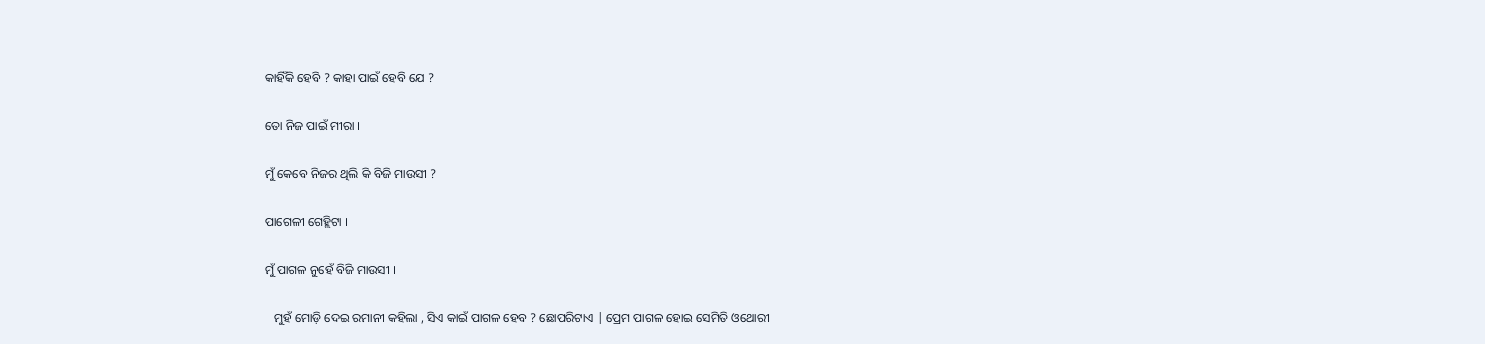କାହିଁକି ହେବି ? କାହା ପାଇଁ ହେବି ଯେ ?


ତୋ ନିଜ ପାଇଁ ମୀରା ।


ମୁଁ କେବେ ନିଜର ଥିଲି କି ବିଜି ମାଉସୀ ?


ପାଗେଳୀ ଗେହ୍ଲିଟା ।


ମୁଁ ପାଗଳ ନୁହେଁ ବିଜି ମାଉସୀ ।


   ମୁହଁ ମୋଡ଼ି ଦେଇ ରମାନୀ କହିଲା , ସିଏ କାଇଁ ପାଗଳ ହେବ ? ଛୋପରିଟାଏ | ପ୍ରେମ ପାଗଳ ହୋଇ ସେମିତି ଓଥୋରୀ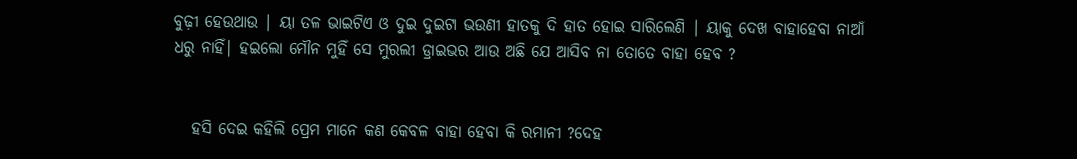ବୁଢ଼ୀ ହେଉଥାଉ | ୟା ତଳ ଭାଇଟିଏ ଓ ଦୁଇ ଦୁଇଟା ଭଉଣୀ ହାତକୁ ଦି ହାତ ହୋଇ ସାରିଲେଣି | ୟାକୁ ଦେଖ ବାହାହେବା ନାଆଁ ଧରୁ ନାହିଁ| ହଇଲୋ ମୌନ ମୁହିଁ ସେ ମୁରଲୀ ଡ୍ରାଇଭର ଆଉ ଅଛି ଯେ ଆସିବ ନା ତୋତେ ବାହା ହେବ ?


   ହସି ଦେଇ କହିଲି ପ୍ରେମ ମାନେ କଣ କେବଳ ବାହା ହେବା କି ରମାନୀ ?ଦେହ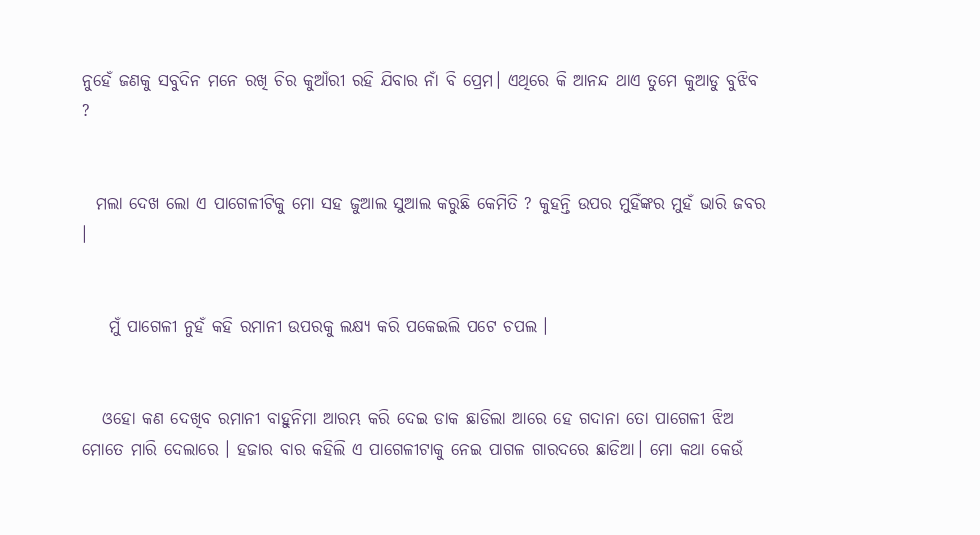ନୁହେଁ ଜଣକୁ ସବୁଦିନ ମନେ ରଖି ଚିର କୁଆଁରୀ ରହି ଯିବାର ନାଁ ବି ପ୍ରେମ। ଏଥିରେ କି ଆନନ୍ଦ ଥାଏ ତୁମେ କୁଆଡୁ ବୁଝିବ ?


  ମଲା ଦେଖ ଲୋ ଏ ପାଗେଳୀଟିକୁ ମୋ ସହ ଜୁଆଲ ସୁଆଲ କରୁଛି କେମିତି ? କୁହନ୍ତି ଉପର ମୁହିଁଙ୍କର ମୁହଁ ଭାରି ଜବର ।


    ମୁଁ ପାଗେଳୀ ନୁହଁ କହି ରମାନୀ ଉପରକୁ ଲକ୍ଷ୍ୟ କରି ପକେଇଲି ପଟେ ଚପଲ ।


   ଓହୋ କଣ ଦେଖିବ ରମାନୀ ବାହୁନିମା ଆରମ୍ଭ କରି ଦେଇ ଡାକ ଛାଡିଲା ଆରେ ହେ ଗଦାନା ତୋ ପାଗେଳୀ ଝିଅ ମୋତେ ମାରି ଦେଲାରେ । ହଜାର ବାର କହିଲି ଏ ପାଗେଳୀଟାକୁ ନେଇ ପାଗଳ ଗାରଦରେ ଛାଡିଆ। ମୋ କଥା କେଉଁ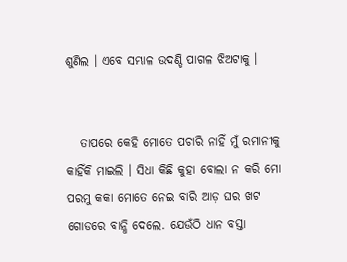ଶୁଣିଲ । ଏବେ ସମ୍ଭାଳ ଉଦଣ୍ଡି ପାଗଳ ଝିଅଟାକୁ ।


   ତାପରେ କେହି ମୋତେ ପଚାରି ନାହିଁ ମୁଁ ରମାନୀକୁ କାହିଁକି ମାଇଲି । ସିଧା କିଛି କୁହା ବୋଲା ନ କରି ମୋ ପରମୁ କକା ମୋତେ ନେଇ ବାରି ଆଡ଼ ଘର ଖଟ ଗୋଡରେ ବାନ୍ଧି ଦେଲେ. ଯେଉଁଠି ଧାନ ବସ୍ତା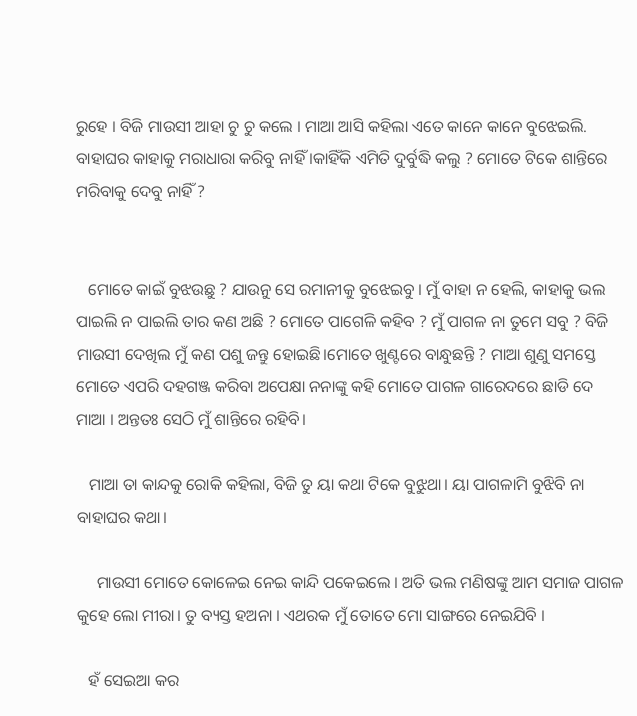ରୁହେ । ବିଜି ମାଉସୀ ଆହା ଚୁ ଚୁ କଲେ । ମାଆ ଆସି କହିଲା ଏତେ କାନେ କାନେ ବୁଝେଇଲି. ବାହାଘର କାହାକୁ ମରାଧାରା କରିବୁ ନାହିଁ ।କାହିଁକି ଏମିତି ଦୁର୍ବୁଦ୍ଧି କଲୁ ? ମୋତେ ଟିକେ ଶାନ୍ତିରେ ମରିବାକୁ ଦେବୁ ନାହିଁ ?


   ମୋତେ କାଇଁ ବୁଝଉଛୁ ? ଯାଉନୁ ସେ ରମାନୀକୁ ବୁଝେଇବୁ । ମୁଁ ବାହା ନ ହେଲି, କାହାକୁ ଭଲ ପାଇଲି ନ ପାଇଲି ତାର କଣ ଅଛି ? ମୋତେ ପାଗେଳି କହିବ ? ମୁଁ ପାଗଳ ନା ତୁମେ ସବୁ ? ବିଜି ମାଉସୀ ଦେଖିଲ ମୁଁ କଣ ପଶୁ ଜନ୍ତୁ ହୋଇଛି।ମୋତେ ଖୁଣ୍ଟରେ ବାନ୍ଧୁଛନ୍ତି ? ମାଆ ଶୁଣୁ ସମସ୍ତେ ମୋତେ ଏପରି ଦହଗଞ୍ଜ କରିବା ଅପେକ୍ଷା ନନାଙ୍କୁ କହି ମୋତେ ପାଗଳ ଗାରେଦରେ ଛାଡି ଦେ ମାଆ । ଅନ୍ତତଃ ସେଠି ମୁଁ ଶାନ୍ତିରେ ରହିବି।

   ମାଆ ତା କାନ୍ଦକୁ ରୋକି କହିଲା, ବିଜି ତୁ ୟା କଥା ଟିକେ ବୁଝୁଥା। ୟା ପାଗଳାମି ବୁଝିବି ନା ବାହାଘର କଥା।

     ମାଉସୀ ମୋତେ କୋଳେଇ ନେଇ କାନ୍ଦି ପକେଇଲେ । ଅତି ଭଲ ମଣିଷଙ୍କୁ ଆମ ସମାଜ ପାଗଳ କୁହେ ଲୋ ମୀରା। ତୁ ବ୍ୟସ୍ତ ହଅନା । ଏଥରକ ମୁଁ ତୋତେ ମୋ ସାଙ୍ଗରେ ନେଇଯିବି ।

   ହଁ ସେଇଆ କର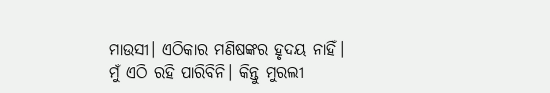ମାଉସୀ। ଏଠିକାର ମଣିଷଙ୍କର ହୃଦୟ ନାହିଁ। ମୁଁ ଏଠି ରହି ପାରିବିନି। କିନ୍ତୁ ମୁରଲୀ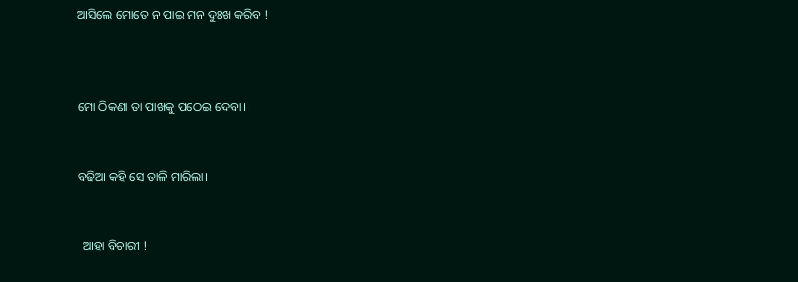ଆସିଲେ ମୋତେ ନ ପାଇ ମନ ଦୁଃଖ କରିବ !



ମୋ ଠିକଣା ତା ପାଖକୁ ପଠେଇ ଦେବା।


ବଢିଆ କହି ସେ ତାଳି ମାରିଲା।


  ଆହା ବିଚାରୀ !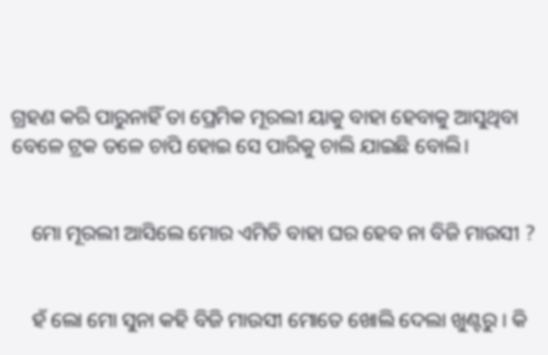ଗ୍ରହଣ କରି ପାରୁନାହିଁ ତା ପ୍ରେମିକ ମୂରଲୀ ୟାକୁ ବାହା ହେବାକୁ ଆସୁଥିବା ବେଳେ ଟ୍ରକ ତଳେ ଚାପି ହୋଇ ସେ ପାରିକୁ ଚାଲି ଯାଇଛି ବୋଲି।


    ମୋ ମୂରଲୀ ଆସିଲେ ମୋର ଏମିତି ବାହା ଘର ହେବ ନା ବିଜି ମାଉସୀ ?


    ହଁ ଲୋ ମୋ ସୁନା କହି ବିଜି ମାଉସୀ ମୋତେ ଖୋଲି ଦେଲା ଖୁଣ୍ଟରୁ । କି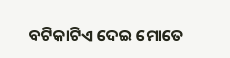ବଟିକାଟିଏ ଦେଇ ମୋତେ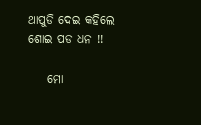ଥାପୁଡି ଦେଇ କହିଲେ ଶୋଇ ପଡ ଧନ !!

    ମୋ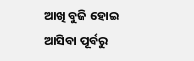ଆଖି ବୁଜି ହୋଇ ଆସିବା ପୂର୍ବରୁ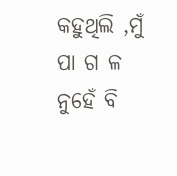କହୁଥିଲି ,ମୁଁ ପା ଗ ଳ ନୁହେଁ ବି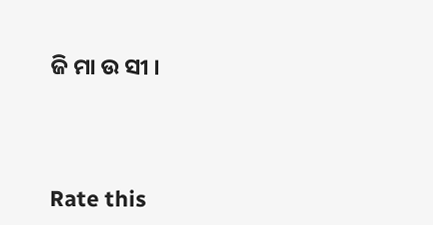ଜି ମା ଉ ସୀ ।




Rate this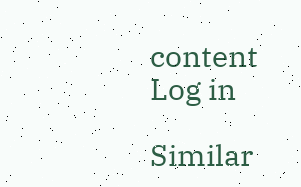content
Log in

Similar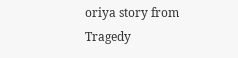oriya story from Tragedy